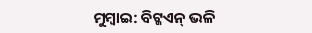ମୁମ୍ବାଇ: ବିଟ୍କଏନ୍ ଭଳି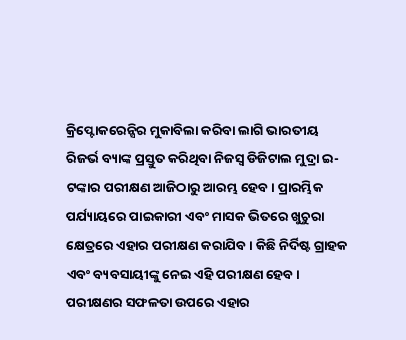କ୍ରିପ୍ଟୋକରେନ୍ସିର ମୁକାବିଲା କରିବା ଲାଗି ଭାରତୀୟ ରିଜର୍ଭ ବ୍ୟାଙ୍କ ପ୍ରସ୍ତୁତ କରିଥିବା ନିଜସ୍ବ ଡିଜିଟାଲ ମୁଦ୍ରା ଇ-ଟଙ୍କାର ପରୀକ୍ଷଣ ଆଜିଠାରୁ ଆରମ୍ଭ ହେବ। ପ୍ରାରମ୍ଭିକ ପର୍ଯ୍ୟାୟରେ ପାଇକାରୀ ଏବଂ ମାସକ ଭିତରେ ଖୁଚୁରା କ୍ଷେତ୍ରରେ ଏହାର ପରୀକ୍ଷଣ କରାଯିବ। କିଛି ନିର୍ଦିଷ୍ଟ ଗ୍ରାହକ ଏବଂ ବ୍ୟବସାୟୀଙ୍କୁ ନେଇ ଏହି ପରୀକ୍ଷଣ ହେବ। ପରୀକ୍ଷଣର ସଫଳତା ଉପରେ ଏହାର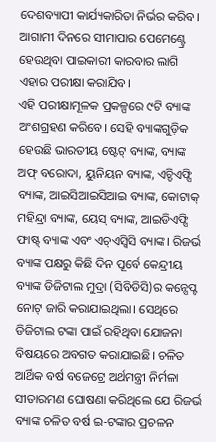ଦେଶବ୍ୟାପୀ କାର୍ଯ୍ୟକାରିତା ନିର୍ଭର କରିବ। ଆଗାମୀ ଦିନରେ ସୀମାପାର ପେମେଣ୍ଟ୍ରେ ହେଉଥିବା ପାଇକାରୀ କାରବାର ଲାଗି ଏହାର ପରୀକ୍ଷା କରାଯିବ।
ଏହି ପରୀକ୍ଷାମୂଳକ ପ୍ରକଳ୍ପରେ ୯ଟି ବ୍ୟାଙ୍କ ଅଂଶଗ୍ରହଣ କରିବେ। ସେହି ବ୍ୟାଙ୍କଗୁଡ଼ିକ ହେଉଛି ଭାରତୀୟ ଷ୍ଟେଟ୍ ବ୍ୟାଙ୍କ, ବ୍ୟାଙ୍କ ଅଫ୍ ବରୋଦା, ୟୁନିୟନ ବ୍ୟାଙ୍କ, ଏଚ୍ଡିଏଫ୍ସି ବ୍ୟାଙ୍କ, ଆଇସିଆଇସିଆଇ ବ୍ୟାଙ୍କ, କୋଟାକ୍ ମହିନ୍ଦ୍ରା ବ୍ୟାଙ୍କ, ୟେସ୍ ବ୍ୟାଙ୍କ, ଆଇଡିଏଫ୍ସି ଫାଷ୍ଟ୍ ବ୍ୟାଙ୍କ ଏବଂ ଏଚ୍ଏସ୍ବିସି ବ୍ୟାଙ୍କ। ରିଜର୍ଭ ବ୍ୟାଙ୍କ ପକ୍ଷରୁ କିଛି ଦିନ ପୂର୍ବେ କେନ୍ଦ୍ରୀୟ ବ୍ୟାଙ୍କ ଡିଜିଟାଲ ମୁଦ୍ରା (ସିବିଡିସି)ର କନ୍ସେପ୍ଟ ନୋଟ୍ ଜାରି କରାଯାଇଥିଲା। ସେଥିରେ ଡିଜିଟାଲ ଟଙ୍କା ପାଇଁ ରହିଥିବା ଯୋଜନା ବିଷୟରେ ଅବଗତ କରାଯାଇଛି। ଚଳିତ ଆର୍ଥିକ ବର୍ଷ ବଜେଟ୍ରେ ଅର୍ଥମନ୍ତ୍ରୀ ନିର୍ମଳା ସୀତାରମଣ ଘୋଷଣା କରିଥିଲେ ଯେ ରିଜର୍ଭ ବ୍ୟାଙ୍କ ଚଳିତ ବର୍ଷ ଇ-ଟଙ୍କାର ପ୍ରଚଳନ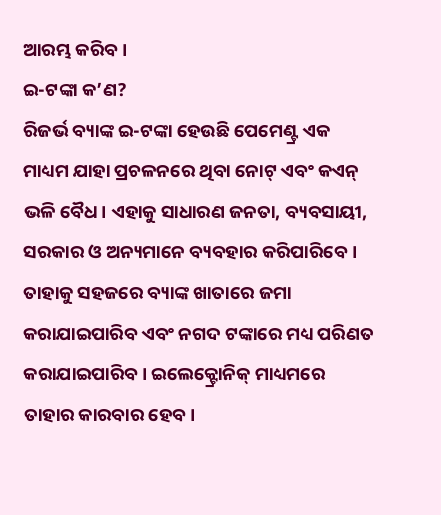ଆରମ୍ଭ କରିବ।
ଇ-ଟଙ୍କା କ’ଣ?
ରିଜର୍ଭ ବ୍ୟାଙ୍କ ଇ-ଟଙ୍କା ହେଉଛି ପେମେଣ୍ଟ୍ର ଏକ ମାଧ୍ୟମ ଯାହା ପ୍ରଚଳନରେ ଥିବା ନୋଟ୍ ଏବଂ କଏନ୍ ଭଳି ବୈଧ। ଏହାକୁ ସାଧାରଣ ଜନତା, ବ୍ୟବସାୟୀ, ସରକାର ଓ ଅନ୍ୟମାନେ ବ୍ୟବହାର କରିପାରିବେ। ତାହାକୁ ସହଜରେ ବ୍ୟାଙ୍କ ଖାତାରେ ଜମା କରାଯାଇପାରିବ ଏବଂ ନଗଦ ଟଙ୍କାରେ ମଧ୍ୟ ପରିଣତ କରାଯାଇପାରିବ। ଇଲେକ୍ଟ୍ରୋନିକ୍ ମାଧ୍ୟମରେ ତାହାର କାରବାର ହେବ।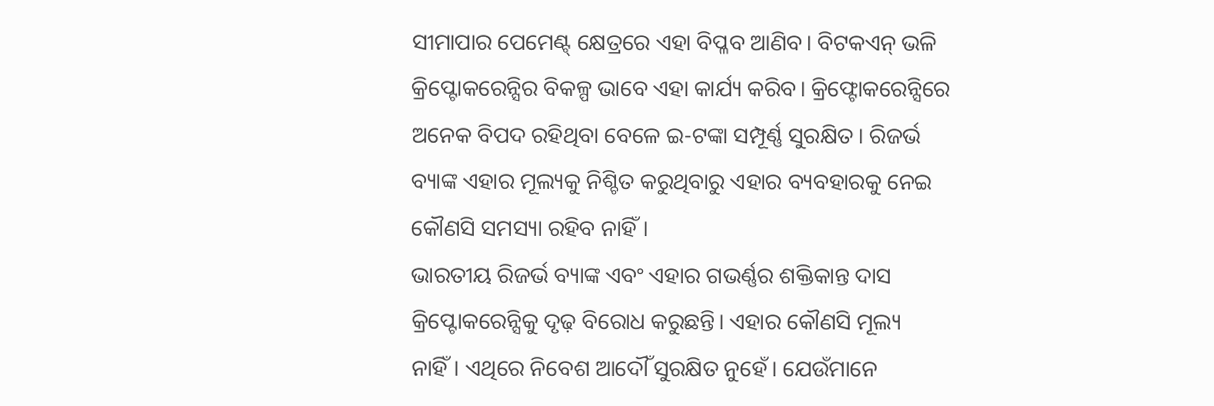ସୀମାପାର ପେମେଣ୍ଟ୍ କ୍ଷେତ୍ରରେ ଏହା ବିପ୍ଳବ ଆଣିବ। ବିଟକଏନ୍ ଭଳି କ୍ରିପ୍ଟୋକରେନ୍ସିର ବିକଳ୍ପ ଭାବେ ଏହା କାର୍ଯ୍ୟ କରିବ। କ୍ରିଫ୍ଟୋକରେନ୍ସିରେ ଅନେକ ବିପଦ ରହିଥିବା ବେଳେ ଇ-ଟଙ୍କା ସମ୍ପୂର୍ଣ୍ଣ ସୁରକ୍ଷିତ। ରିଜର୍ଭ ବ୍ୟାଙ୍କ ଏହାର ମୂଲ୍ୟକୁ ନିଶ୍ଚିତ କରୁଥିବାରୁ ଏହାର ବ୍ୟବହାରକୁ ନେଇ କୌଣସି ସମସ୍ୟା ରହିବ ନାହିଁ।
ଭାରତୀୟ ରିଜର୍ଭ ବ୍ୟାଙ୍କ ଏବଂ ଏହାର ଗଭର୍ଣ୍ଣର ଶକ୍ତିକାନ୍ତ ଦାସ କ୍ରିପ୍ଟୋକରେନ୍ସିକୁ ଦୃଢ଼ ବିରୋଧ କରୁଛନ୍ତି। ଏହାର କୌଣସି ମୂଲ୍ୟ ନାହିଁ। ଏଥିରେ ନିବେଶ ଆଦୌଁ ସୁରକ୍ଷିତ ନୁହେଁ। ଯେଉଁମାନେ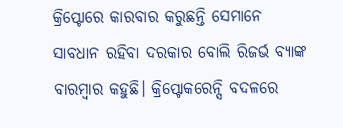କ୍ରିପ୍ଟୋରେ କାରବାର କରୁଛନ୍ତି ସେମାନେ ସାବଧାନ ରହିବା ଦରକାର ବୋଲି ରିଜର୍ଭ ବ୍ୟାଙ୍କ ବାରମ୍ବାର କହୁଛି। କ୍ରିପ୍ଟୋକରେନ୍ସି ବଦଳରେ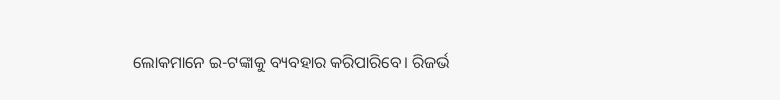ଲୋକମାନେ ଇ-ଟଙ୍କାକୁ ବ୍ୟବହାର କରିପାରିବେ। ରିଜର୍ଭ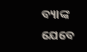ବ୍ୟାଙ୍କ ଯେବେ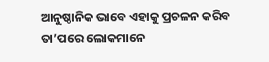ଆନୁଷ୍ଠାନିକ ଭାବେ ଏହାକୁ ପ୍ରଚଳନ କରିବ ତା’ପରେ ଲୋକମାନେ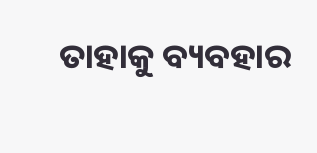ତାହାକୁ ବ୍ୟବହାର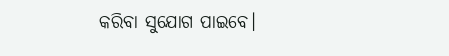କରିବା ସୁଯୋଗ ପାଇବେ।